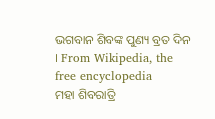ଭଗବାନ ଶିବଙ୍କ ପୁଣ୍ୟ ବ୍ରତ ଦିନ । From Wikipedia, the free encyclopedia
ମହା ଶିବରାତ୍ରି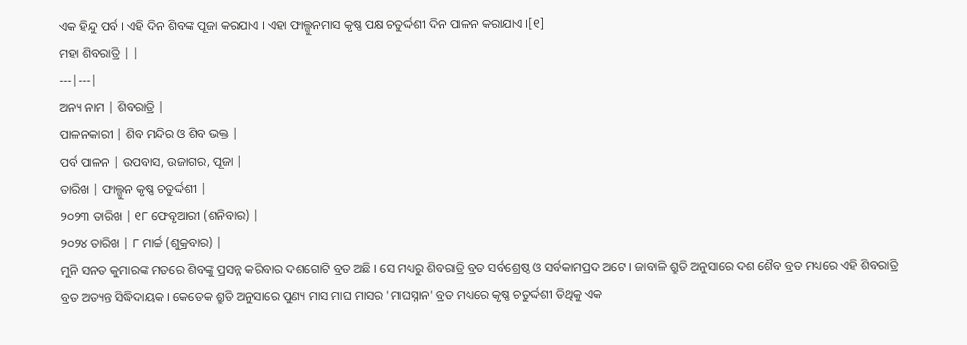ଏକ ହିନ୍ଦୁ ପର୍ବ । ଏହି ଦିନ ଶିବଙ୍କ ପୂଜା କରଯାଏ । ଏହା ଫାଲ୍ଗୁନମାସ କୃଷ୍ଣ ପକ୍ଷ ଚତୁର୍ଦ୍ଦଶୀ ଦିନ ପାଳନ କରାଯାଏ ।[୧]
ମହା ଶିବରାତ୍ରି | |
---|---|
ଅନ୍ୟ ନାମ | ଶିବରାତ୍ରି |
ପାଳନକାରୀ | ଶିବ ମନ୍ଦିର ଓ ଶିବ ଭକ୍ତ |
ପର୍ବ ପାଳନ | ଉପବାସ, ଉଜାଗର, ପୂଜା |
ତାରିଖ | ଫାଲ୍ଗୁନ କୃଷ୍ଣ ଚତୁର୍ଦ୍ଦଶୀ |
୨୦୨୩ ତାରିଖ | ୧୮ ଫେବୃଆରୀ (ଶନିବାର) |
୨୦୨୪ ତାରିଖ | ୮ ମାର୍ଚ୍ଚ (ଶୁକ୍ରବାର) |
ମୁନି ସନତ କୁମାରଙ୍କ ମତରେ ଶିବଙ୍କୁ ପ୍ରସନ୍ନ କରିବାର ଦଶଗୋଟି ବ୍ରତ ଅଛି । ସେ ମଧ୍ୟରୁ ଶିବରାତ୍ରି ବ୍ରତ ସର୍ବଶ୍ରେଷ୍ଠ ଓ ସର୍ବକାମପ୍ରଦ ଅଟେ । ଜାବାଳି ଶ୍ରୁତି ଅନୁସାରେ ଦଶ ଶୈବ ବ୍ରତ ମଧ୍ୟରେ ଏହି ଶିବରାତ୍ରି ବ୍ରତ ଅତ୍ୟନ୍ତ ସିଦ୍ଧିଦାୟକ । କେତେକ ଶ୍ରୁତି ଅନୁସାରେ ପୁଣ୍ୟ ମାସ ମାଘ ମାସର 'ମାଘସ୍ନାନ' ବ୍ରତ ମଧ୍ୟରେ କୃଷ୍ଣ ଚତୁର୍ଦ୍ଦଶୀ ତିଥିକୁ ଏକ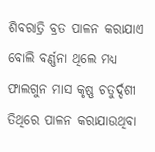ଶିବରାତ୍ରି ବ୍ରତ ପାଳନ କରାଯାଏ ବୋଲି ବର୍ଣ୍ଣନା ଥିଲେ ମଧ୍ୟ ଫାଲଗୁନ ମାସ କୃଷ୍ଣ ଚତୁର୍ଦ୍ଦଶୀ ତିଥିରେ ପାଳନ କରାଯାଉଥିବା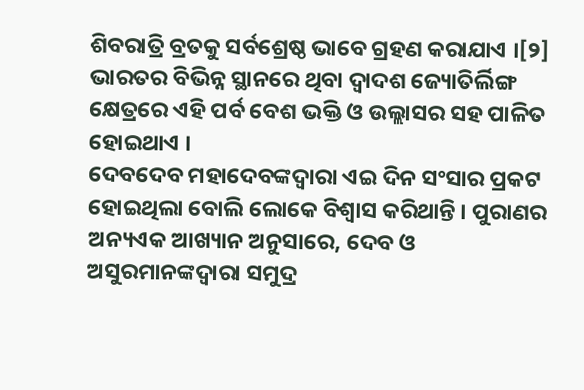ଶିବରାତ୍ରି ବ୍ରତକୁ ସର୍ବଶ୍ରେଷ୍ଠ ଭାବେ ଗ୍ରହଣ କରାଯାଏ ।[୨] ଭାରତର ବିଭିନ୍ନ ସ୍ଥାନରେ ଥିବା ଦ୍ୱାଦଶ ଜ୍ୟୋତିର୍ଲିଙ୍ଗ କ୍ଷେତ୍ରରେ ଏହି ପର୍ବ ବେଶ ଭକ୍ତି ଓ ଉଲ୍ଲାସର ସହ ପାଳିତ ହୋଇଥାଏ ।
ଦେବଦେବ ମହାଦେବଙ୍କଦ୍ୱାରା ଏଇ ଦିନ ସଂସାର ପ୍ରକଟ ହୋଇଥିଲା ବୋଲି ଲୋକେ ବିଶ୍ୱାସ କରିଥାନ୍ତି । ପୁରାଣର ଅନ୍ୟଏକ ଆଖ୍ୟାନ ଅନୁସାରେ, ଦେବ ଓ ଅସୁରମାନଙ୍କଦ୍ୱାରା ସମୁଦ୍ର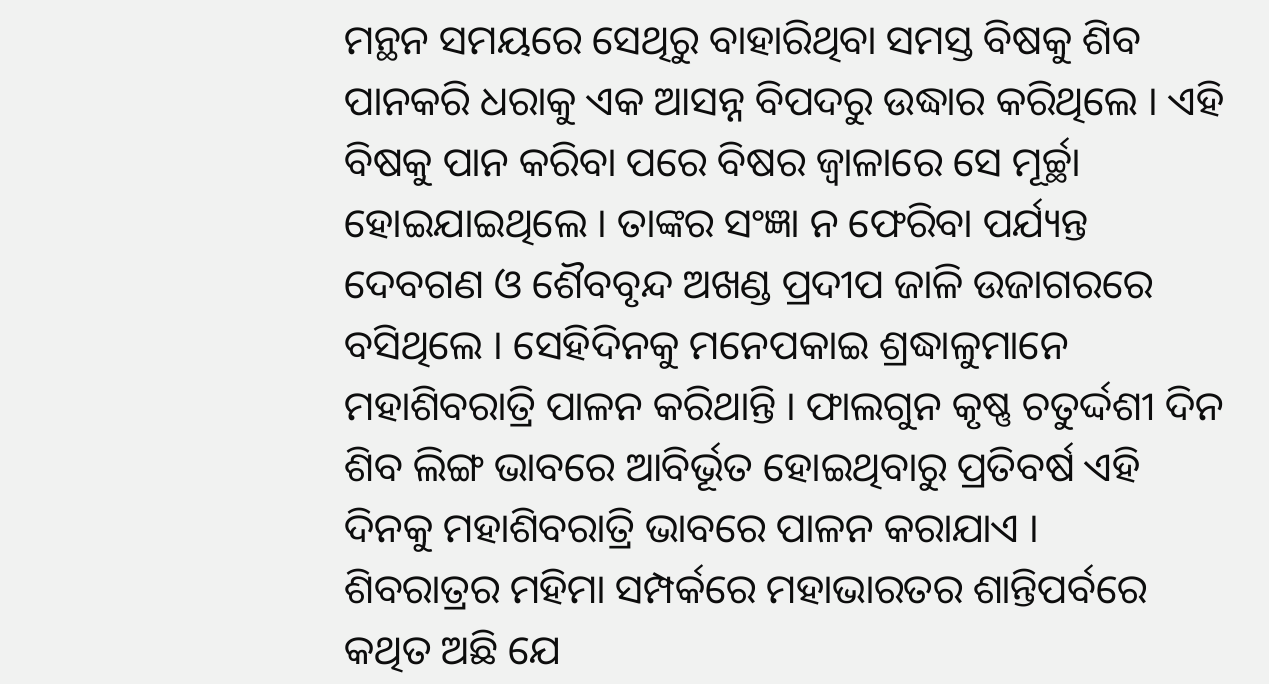ମନ୍ଥନ ସମୟରେ ସେଥିରୁ ବାହାରିଥିବା ସମସ୍ତ ବିଷକୁ ଶିବ ପାନକରି ଧରାକୁ ଏକ ଆସନ୍ନ ବିପଦରୁ ଉଦ୍ଧାର କରିଥିଲେ । ଏହି ବିଷକୁ ପାନ କରିବା ପରେ ବିଷର ଜ୍ୱାଳାରେ ସେ ମୂର୍ଚ୍ଛା ହୋଇଯାଇଥିଲେ । ତାଙ୍କର ସଂଜ୍ଞା ନ ଫେରିବା ପର୍ଯ୍ୟନ୍ତ ଦେବଗଣ ଓ ଶୈବବୃନ୍ଦ ଅଖଣ୍ଡ ପ୍ରଦୀପ ଜାଳି ଉଜାଗରରେ ବସିଥିଲେ । ସେହିଦିନକୁ ମନେପକାଇ ଶ୍ରଦ୍ଧାଳୁମାନେ ମହାଶିବରାତ୍ରି ପାଳନ କରିଥାନ୍ତି । ଫାଲଗୁନ କୃଷ୍ଣ ଚତୁର୍ଦ୍ଦଶୀ ଦିନ ଶିବ ଲିଙ୍ଗ ଭାବରେ ଆବିର୍ଭୂତ ହୋଇଥିବାରୁ ପ୍ରତିବର୍ଷ ଏହି ଦିନକୁ ମହାଶିବରାତ୍ରି ଭାବରେ ପାଳନ କରାଯାଏ ।
ଶିବରାତ୍ରର ମହିମା ସମ୍ପର୍କରେ ମହାଭାରତର ଶାନ୍ତିପର୍ବରେ କଥିତ ଅଛି ଯେ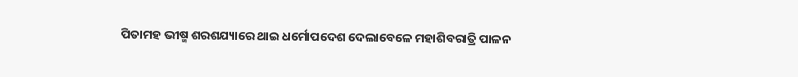ପିତାମହ ଭୀଷ୍ମ ଶରଶଯ୍ୟାରେ ଥାଇ ଧର୍ମୋପଦେଶ ଦେଲାବେଳେ ମହାଶିବରାତ୍ରି ପାଳନ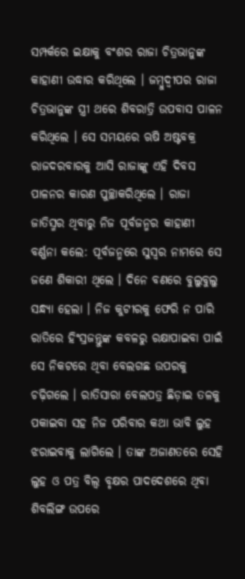ସମ୍ପର୍କରେ ଇକ୍ଷାକୁ ବଂଶର ରାଜା ଚିତ୍ରଭାନୁଙ୍କ କାହାଣୀ ଉଦ୍ଧାର କରିଥିଲେ । ଜମ୍ବୁଦ୍ୱୀପର ରାଜା ଚିତ୍ରଭାନୁଙ୍କ ସ୍ତ୍ରୀ ଥରେ ଶିବରାତ୍ରି ଉପବାସ ପାଳନ କରିଥିଲେ । ସେ ସମୟରେ ଋଷି ଅଷ୍ଟବକ୍ର ରାଜଦରବାରକୁ ଆସି ରାଜାଙ୍କୁ ଏହି ଦିବସ ପାଳନର କାରଣ ପୁଚ୍ଛାକରିଥିଲେ । ରାଜା ଜାତିସ୍ମର ଥିବାରୁ ନିଜ ପୂର୍ବଜନ୍ମର କାହାଣୀ ବର୍ଣ୍ଣନା କଲେ: ପୂର୍ବଜନ୍ମରେ ସୁସ୍ୱର ନାମରେ ସେ ଜଣେ ଶିକାରୀ ଥିଲେ । ଦିନେ ବଣରେ ବୁଲୁବୁଲୁ ସନ୍ଧ୍ୟା ହେଲା । ନିଜ କୁଟୀରକୁ ଫେରି ନ ପାରି ରାତିରେ ହିଂସ୍ରଜନ୍ତୁଙ୍କ କବଳରୁ ରକ୍ଷାପାଇବା ପାଇଁ ସେ ନିକଟରେ ଥିବା ବେଲଗଛ ଉପରକୁ ଚଢ଼ିଗଲେ । ରାତିସାରା ବେଲପତ୍ର ଛିଡ଼ାଇ ତଳକୁ ପକାଇବା ସହ ନିଜ ପରିବାର କଥା ଭାବି ଲୁହ ଝରାଇବାକୁ ଲାଗିଲେ । ତାଙ୍କ ଅଜାଣତରେ ସେହି ଲୁହ ଓ ପତ୍ର ବିଲ୍ୱ ବୃକ୍ଷର ପାଦଦେଶରେ ଥିବା ଶିବଲିଙ୍ଗ ଉପରେ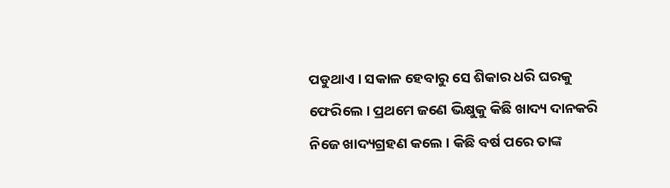ପଡୁଥାଏ । ସକାଳ ହେବାରୁ ସେ ଶିକାର ଧରି ଘରକୁ ଫେରିଲେ । ପ୍ରଥମେ ଜଣେ ଭିକ୍ଷୁକୁ କିଛି ଖାଦ୍ୟ ଦାନକରି ନିଜେ ଖାଦ୍ୟଗ୍ରହଣ କଲେ । କିଛି ବର୍ଷ ପରେ ତାଙ୍କ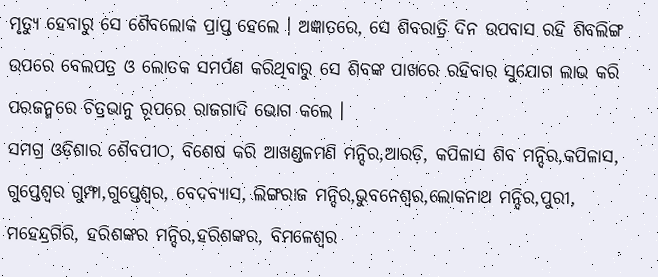ମୃତ୍ୟୁ ହେବାରୁ ସେ ଶୈବଲୋକ ପ୍ରାପ୍ତ ହେଲେ । ଅଜ୍ଞାତରେ, ସେ ଶିବରାତ୍ରି ଦିନ ଉପବାସ ରହି ଶିବଲିଙ୍ଗ ଉପରେ ବେଲପତ୍ର ଓ ଲୋତକ ସମର୍ପଣ କରିଥିବାରୁ ସେ ଶିବଙ୍କ ପାଖରେ ରହିବାର ସୁଯୋଗ ଲାଭ କରି ପରଜନ୍ମରେ ଚିତ୍ରଭାନୁ ରୂପରେ ରାଜଗାଦି ଭୋଗ କଲେ ।
ସମଗ୍ର ଓଡ଼ିଶାର ଶୈବପୀଠ, ବିଶେଷ କରି ଆଖଣ୍ଡଳମଣି ମନ୍ଦିର,ଆରଡ଼ି, କପିଳାସ ଶିବ ମନ୍ଦିର,କପିଳାସ, ଗୁପ୍ତେଶ୍ୱର ଗୁମ୍ଫା,ଗୁପ୍ତେଶ୍ୱର, ବେଦବ୍ୟାସ, ଲିଙ୍ଗରାଜ ମନ୍ଦିର,ଭୁବନେଶ୍ୱର,ଲୋକନାଥ ମନ୍ଦିର,ପୁରୀ, ମହେନ୍ଦ୍ରଗିରି, ହରିଶଙ୍କର ମନ୍ଦିର,ହରିଶଙ୍କର, ବିମଳେଶ୍ୱର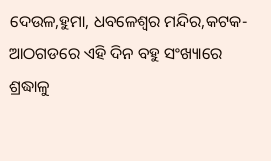ଦେଉଳ,ହୁମା, ଧବଳେଶ୍ୱର ମନ୍ଦିର,କଟକ-ଆଠଗଡରେ ଏହି ଦିନ ବହୁ ସଂଖ୍ୟାରେ ଶ୍ରଦ୍ଧାଳୁ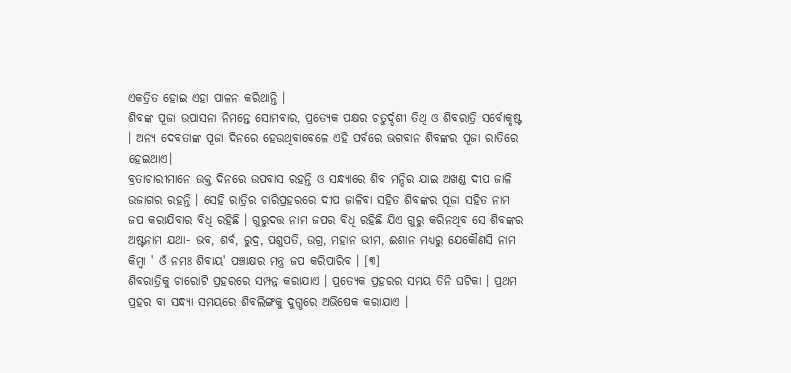ଏକତ୍ରିତ ହୋଇ ଏହା ପାଳନ କରିଥାନ୍ତି ।
ଶିବଙ୍କ ପୂଜା ଉପାସନା ନିମନ୍ତେ ସୋମବାର, ପ୍ରତ୍ୟେକ ପକ୍ଷର ଚତୁର୍ଦ୍ଦଶୀ ତିଥି ଓ ଶିବରାତ୍ରି ସର୍ବୋକୃଷ୍ଟ । ଅନ୍ୟ ଦେବତାଙ୍କ ପୂଜା ଦିନରେ ହେଉଥିବାବେଳେ ଏହି ପର୍ବରେ ଭଗବାନ ଶିବଙ୍କର ପୂଜା ରାତିରେ ହେଇଥାଏ।
ବ୍ରତାଚାରୀମାନେ ଉକ୍ତ ଦିନରେ ଉପବାସ ରହନ୍ତି ଓ ସନ୍ଧ୍ୟାରେ ଶିବ ମନ୍ଦିର ଯାଇ ଅଖଣ୍ଡ ଦୀପ ଜାଳି ଉଜାଗର ରହନ୍ତି । ସେହି ରାତ୍ରିର ଚାରିପ୍ରହରରେ ଦୀପ ଜାଳିବା ସହିତ ଶିବଙ୍କର ପୂଜା ସହିତ ନାମ ଜପ କରାଯିବାର ବିଧି ରହିଛି । ଗୁରୁଦତ୍ତ ନାମ ଜପର ବିଧି ରହିଛି ଯିଏ ଗୁରୁ କରିନଥିବ ସେ ଶିବଙ୍କର ଅଷ୍ଟନାମ ଯଥା- ଭବ, ଶର୍ବ, ରୁଦ୍ର, ପଶୁପତି, ଉଗ୍ର, ମହାନ ଭୀମ, ଈଶାନ ମଧ୍ୟରୁ ଯେକୌଣସି ନାମ କିମ୍ବା ' ଓଁ ନମଃ ଶିବାୟ' ପଞ୍ଚାକ୍ଷର ମନ୍ତ୍ର ଜପ କରିପାରିବ । [୩]
ଶିବରାତ୍ରିକୁ ଚାରୋଟି ପ୍ରହରରେ ସମ୍ପନ୍ନ କରାଯାଏ । ପ୍ରତ୍ୟେକ ପ୍ରହରର ସମୟ ତିନି ଘଟିକା । ପ୍ରଥମ ପ୍ରହର ବା ସନ୍ଧ୍ୟା ସମୟରେ ଶିବଲିଙ୍ଗକୁ ଦୁଗ୍ଧରେ ଅଭିଷେକ କରାଯାଏ ।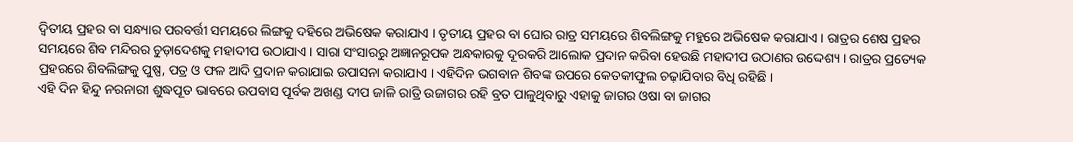ଦ୍ୱିତୀୟ ପ୍ରହର ବା ସନ୍ଧ୍ୟାର ପରବର୍ତ୍ତୀ ସମୟରେ ଲିଙ୍ଗକୁ ଦହିରେ ଅଭିଷେକ କରାଯାଏ । ତୃତୀୟ ପ୍ରହର ବା ଘୋର ରାତ୍ର ସମୟରେ ଶିବଲିଙ୍ଗକୁ ମହୁରେ ଅଭିଷେକ କରାଯାଏ । ରାତ୍ରର ଶେଷ ପ୍ରହର ସମୟରେ ଶିବ ମନ୍ଦିରର ଚୁଡ଼ାଦେଶକୁ ମହାଦୀପ ଉଠାଯାଏ । ସାରା ସଂସାରରୁ ଅଜ୍ଞାନରୂପକ ଅନ୍ଧକାରକୁ ଦୂରକରି ଆଲୋକ ପ୍ରଦାନ କରିବା ହେଉଛି ମହାଦୀପ ଉଠାଣର ଉଦ୍ଦେଶ୍ୟ । ରାତ୍ରର ପ୍ରତ୍ୟେକ ପ୍ରହରରେ ଶିବଲିଙ୍ଗକୁ ପୁଷ୍ପ, ପତ୍ର ଓ ଫଳ ଆଦି ପ୍ରଦାନ କରାଯାଇ ଉପାସନା କରାଯାଏ । ଏହିଦିନ ଭଗବାନ ଶିବଙ୍କ ଉପରେ କେତକୀଫୁଲ ଚଢ଼ାଯିବାର ବିଧି ରହିଛି ।
ଏହି ଦିନ ହିନ୍ଦୁ ନରନାରୀ ଶୁଦ୍ଧପୂତ ଭାବରେ ଉପବାସ ପୂର୍ବକ ଅଖଣ୍ଡ ଦୀପ ଜାଳି ରାତ୍ରି ଉଜାଗର ରହି ବ୍ରତ ପାଳୁଥିବାରୁ ଏହାକୁ ଜାଗର ଓଷା ବା ଜାଗର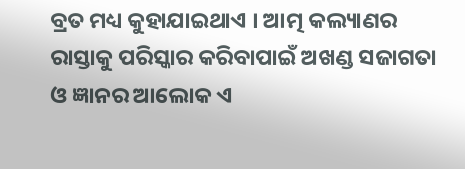ବ୍ରତ ମଧ୍ୟ କୁହାଯାଇଥାଏ । ଆତ୍ମ କଲ୍ୟାଣର ରାସ୍ତାକୁ ପରିସ୍କାର କରିବାପାଇଁ ଅଖଣ୍ଡ ସଜାଗତା ଓ ଜ୍ଞାନର ଆଲୋକ ଏ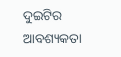ଦୁଇଟିର ଆବଶ୍ୟକତା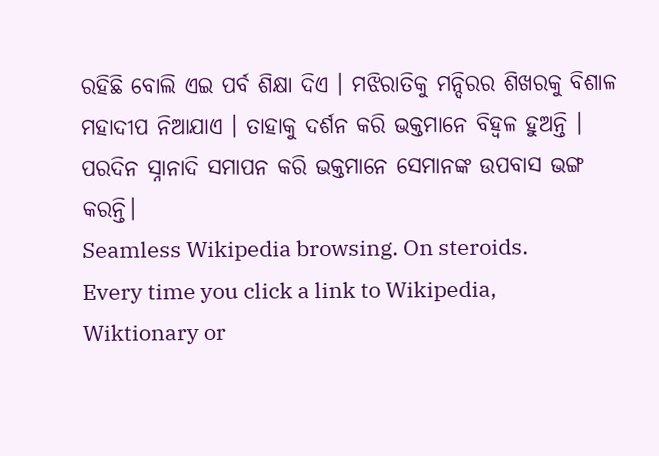ରହିଛି ବୋଲି ଏଇ ପର୍ବ ଶିକ୍ଷା ଦିଏ । ମଝିରାତିକୁ ମନ୍ଦିରର ଶିଖରକୁ ବିଶାଳ ମହାଦୀପ ନିଆଯାଏ । ତାହାକୁ ଦର୍ଶନ କରି ଭକ୍ତମାନେ ବିହ୍ୱଳ ହୁଅନ୍ତି । ପରଦିନ ସ୍ନାନାଦି ସମାପନ କରି ଭକ୍ତମାନେ ସେମାନଙ୍କ ଉପବାସ ଭଙ୍ଗ କରନ୍ତି।
Seamless Wikipedia browsing. On steroids.
Every time you click a link to Wikipedia, Wiktionary or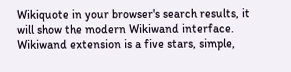Wikiquote in your browser's search results, it will show the modern Wikiwand interface.
Wikiwand extension is a five stars, simple,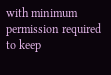with minimum permission required to keep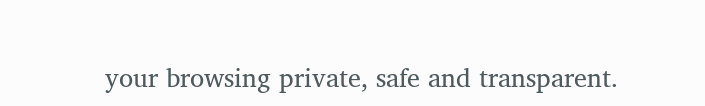your browsing private, safe and transparent.